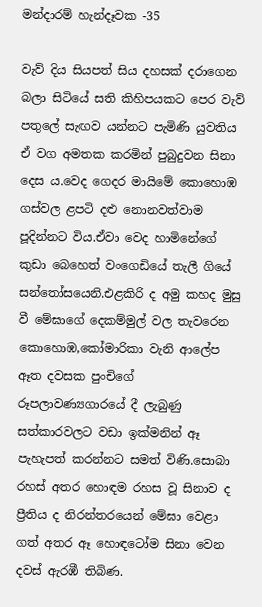මන්දාරම් හැන්දෑවක -35

වැව් දිය සියපත් සිය දහසක් දරාගෙන බලා සිටියේ සති කිහිපයකට පෙර වැව් පතුලේ සැඟව යන්නට පැමිණි යුවතිය ඒ වග අමතක කරමින් පුබුදුවන සිනා දෙස ය.වෙද ගෙදර මායිමේ කොහොඹ ගස්වල ළපටි දළු නොනවත්වාම පූදින්නට විය.ඒවා වෙද හාමිනේගේ කුඩා බෙහෙත් වංගෙඩියේ තැලී ගියේ සන්තෝසයෙනි.එළකිරි ද අමු කහද මුසු වී මේඝාගේ දෙකම්මුල් වල තැවරෙන කොහොඹ,කෝමාරිකා වැනි ආලේප ඈත දවසක පුංචිගේ රූපලාවණ්‍යගාරයේ දී ලැබුණු සත්කාරවලට වඩා ඉක්මනින් ඈ පැහැපත් කරන්නට සමත් විණි.සොබා රහස් අතර හොඳම රහස වූ සිනාව ද ප්‍රීතිය ද නිරන්තරයෙන් මේඝා වෙළා ගත් අතර ඈ හොඳටෝම සිනා වෙන දවස් ඇරඹී තිබිණ.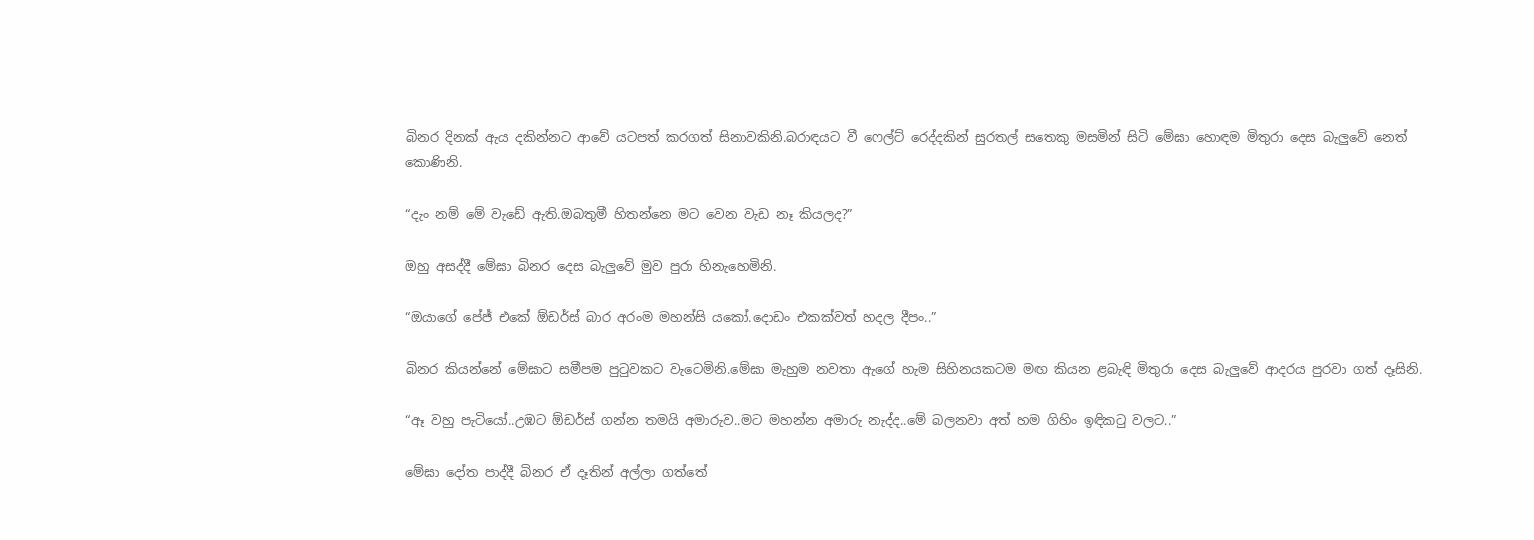බිනර දිනක් ඇය දකින්නට ආවේ යටපත් කරගත් සිනාවකිනි.බරාඳයට වී ෆෙල්ට් රෙද්දකින් සුරතල් සතෙකු මසමින් සිටි මේඝා හොඳම මිතුරා දෙස බැලුවේ නෙත් කොණිනි.

“දැං නම් මේ වැඩේ ඇති.ඔබතුමී හිතන්නෙ මට වෙන වැඩ නෑ කියලද?”

ඔහු අසද්දී මේඝා බිනර දෙස බැලුවේ මුව පුරා හිනැහෙමිනි.

“ඔයාගේ පේජ් එකේ ඕඩර්ස් බාර අරංම මහන්සි යකෝ.දොඩං එකක්වත් හදල දීපං..”

බිනර කියන්නේ මේඝාට සමීපම පුටුවකට වැටෙමිනි.මේඝා මැහුම නවතා ඇගේ හැම සිහිනයකටම මඟ කියන ළබැඳි මිතුරා දෙස බැලුවේ ආදරය පුරවා ගත් දෑසිනි.

“ඈ වහු පැටියෝ..උඹට ඕඩර්ස් ගන්න තමයි අමාරුව..මට මහන්න අමාරු නැද්ද..මේ බලනවා අත් හම ගිහිං ඉඳිකටු වලට..”

මේඝා දෝත පාද්දී බිනර ඒ දෑතින් අල්ලා ගත්තේ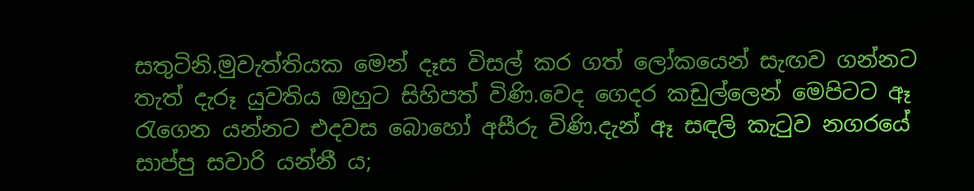සතුටිනි.මුවැත්තියක මෙන් දෑස විසල් කර ගත් ලෝකයෙන් සැඟව ගන්නට තැත් දැරූ යුවතිය ඔහුට සිහිපත් විණි.වෙද ගෙදර කඩුල්ලෙන් මෙපිටට ඈ රැගෙන යන්නට එදවස බොහෝ අසීරු විණි.දැන් ඈ සඳලි කැටුව නගරයේ සාප්පු සවාරි යන්නී ය;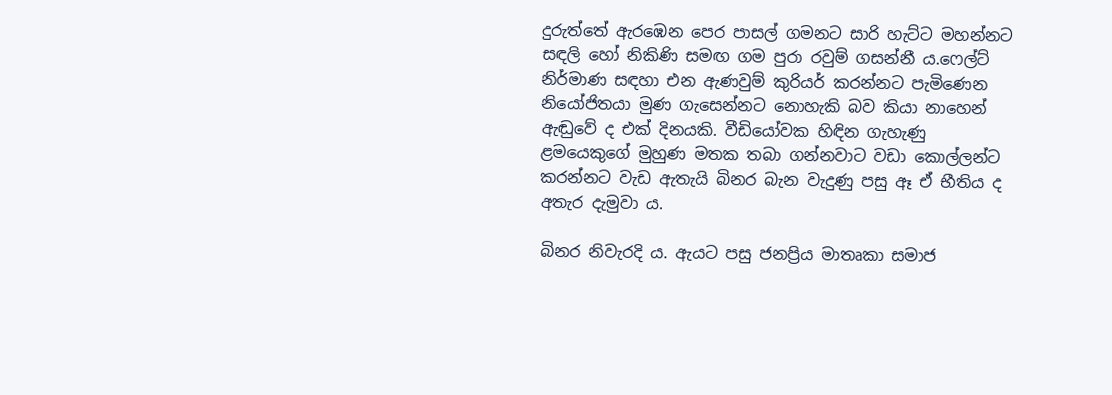දුරුත්තේ ඇරඹෙන පෙර පාසල් ගමනට සාරි හැට්ට මහන්නට සඳලි හෝ නිකිණි සමඟ ගම පුරා රවුම් ගසන්නී ය.ෆෙල්ට් නිර්මාණ සඳහා එන ඇණවුම් කුරියර් කරන්නට පැමිණෙන නියෝජිතයා මුණ ගැසෙන්නට නොහැකි බව කියා නාහෙන් ඇඬුවේ ද එක් දිනයකි. වීඩියෝවක හිඳින ගැහැණු ළමයෙකුගේ මුහුණ මතක තබා ගන්නවාට වඩා කොල්ලන්ට කරන්නට වැඩ ඇතැයි බිනර බැන වැදුණු පසු ඈ ඒ භීතිය ද අතැර දැමුවා ය.

බිනර නිවැරදි ය. ඇයට පසු ජනප්‍රිය මාතෘකා සමාජ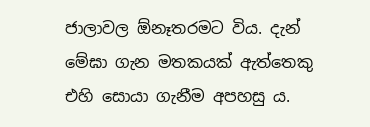ජාලාවල ඕනෑතරමට විය. දැන් මේඝා ගැන මතකයක් ඇත්තෙකු එහි සොයා ගැනීම අපහසු ය.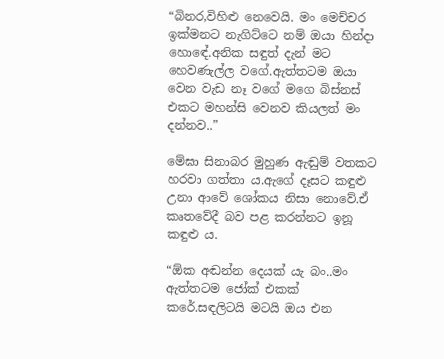“බිනර,විහිළු නෙවෙයි. මං මෙච්චර ඉක්මනට නැගිට්ටෙ නම් ඔයා හින්දා හොඳේ.අනික සඳුත් දැන් මට හෙවණැල්ල වගේ.ඇත්තටම ඔයා වෙන වැඩ නෑ වගේ මගෙ බිස්නස් එකට මහන්සි වෙනව කියලත් මං දන්නව..”

මේඝා සිනාබර මුහුණ ඇඬුම් වතකට හරවා ගත්තා ය.ඇගේ දෑසට කඳුළු උනා ආවේ ශෝකය නිසා නොවේ.ඒ කෘතවේදී බව පළ කරන්නට ඉනූ කඳුළු ය.

“ඕක අඬන්න දෙයක් යැ බං..මං ඇත්තටම ජෝක් එකක් කරේ.සඳලිටයි මටයි ඔය එන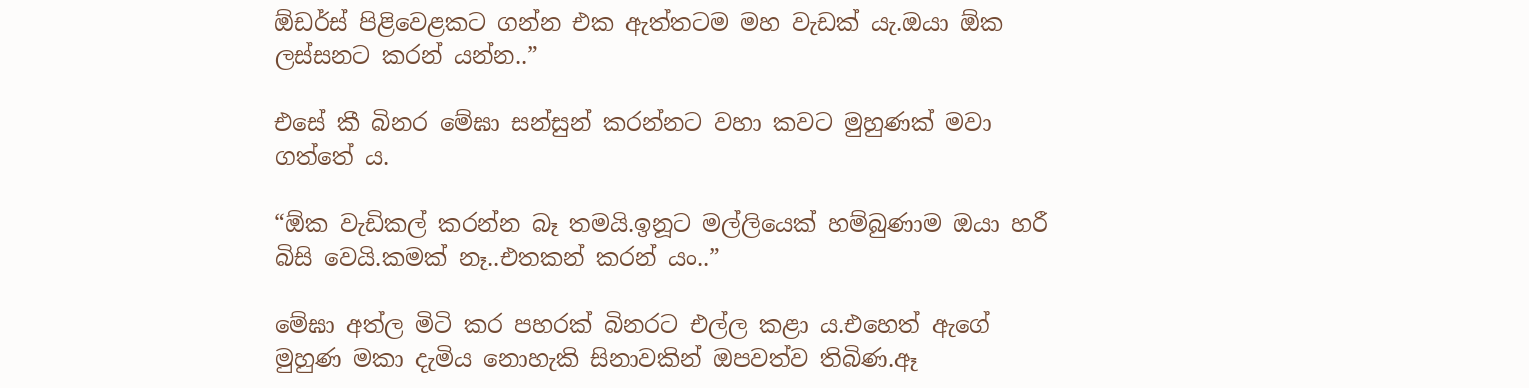ඕඩර්ස් පිළිවෙළකට ගන්න එක ඇත්තටම මහ වැඩක් යැ.ඔයා ඕක ලස්සනට කරන් යන්න..”

එසේ කී බිනර මේඝා සන්සුන් කරන්නට වහා කවට මුහුණක් මවා ගත්තේ ය.

“ඕක වැඩිකල් කරන්න බෑ තමයි.ඉනූට මල්ලියෙක් හම්බුණාම ඔයා හරී බිසි වෙයි.කමක් නෑ..එතකන් කරන්‍ යං..”

මේඝා අත්ල මිටි කර පහරක් බිනරට එල්ල කළා ය.එහෙත් ඇගේ මුහුණ මකා දැමිය නොහැකි සිනාවකින් ඔපවත්ව තිබිණ.ඈ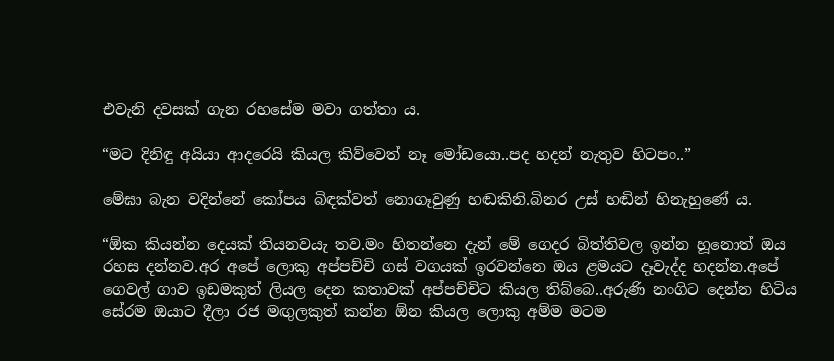එවැනි දවසක් ගැන රහසේම මවා ගත්තා ය.

“මට දිනිඳු අයියා ආදරෙයි කියල කිව්වෙත් නෑ මෝඩයො..පද හදන් නැතුව හිටපං..”

මේඝා බැන වදින්නේ කෝපය බිඳක්වත් නොගෑවුණු හඬකිනි.බිනර උස් හඬින් හිනැහුණේ ය.

“ඕක කියන්න දෙයක් තියනවයැ තව.මං හිතන්නෙ දැන් මේ ගෙදර බිත්තිවල ඉන්න හූනොත් ඔය රහස දන්නව.අර අපේ ලොකු අප්පච්චි ගස් වගයක් ඉරවන්නෙ ඔය ළමයට දෑවැද්ද හදන්න.අපේ ගෙවල් ගාව ඉඩමකුත් ලියල දෙන කතාවක් අප්පච්චිට කියල තිබ්බෙ..අරුණි නංගිට දෙන්න හිටිය සේරම ඔයාට දීලා රජ මඟුලකුත් කන්න ඕන කියල ලොකු අම්ම මටම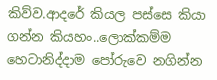කිව්ව.ආදරේ කියල පස්සෙ කියා ගන්න කියහං..ලොක්කම්ම හෙටානිද්දාම පෝරුවෙ නගින්න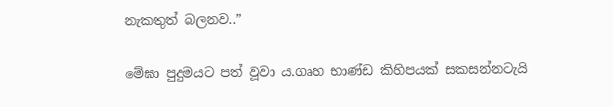නැකතුත් බලනව..”

මේඝා පුදුමයට පත් වූවා ය.ගෘහ භාණ්ඩ කිහිපයක් සකසන්නටැයි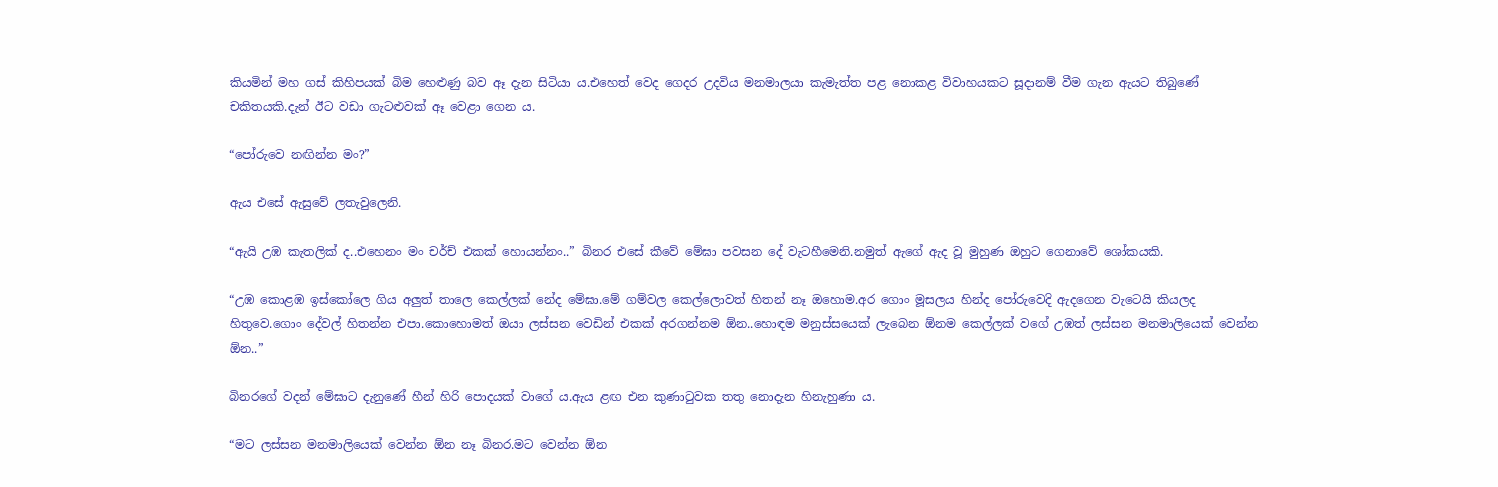කියමින් මහ ගස් කිහිපයක් බිම හෙළුණු බව ඈ දැන සිටියා ය.එහෙත් වෙද ගෙදර උදවිය මනමාලයා කැමැත්ත පළ නොකළ විවාහයකට සූදානම් වීම ගැන ඇයට තිබුණේ චකිතයකි.දැන් ඊට වඩා ගැටළුවක් ඈ වෙළා ගෙන ය.

“පෝරුවෙ නඟින්න මං?”

ඇය එසේ ඇසුවේ ලතැවුලෙනි.

“ඇයි උඹ කැතලික් ද..එහෙනං මං චර්ච් එකක් හොයන්නං..” බිනර එසේ කීවේ මේඝා පවසන දේ වැටහීමෙනි.නමුත් ඇගේ ඇද වූ මුහුණ ඔහුට ගෙනාවේ ශෝකයකි.

“උඹ කොළඹ ඉස්කෝලෙ ගිය අලුත් තාලෙ කෙල්ලක් නේද මේඝා.මේ ගම්වල කෙල්ලොවත් හිතන් නෑ ඔහොම.අර ගොං මූසලය හින්ද පෝරුවෙදි ඇදගෙන වැටෙයි කියලද හිතුවෙ.ගොං දේවල් හිතන්න එපා.කොහොමත් ඔයා ලස්සන වෙඩින් එකක් අරගන්නම ඕන..හොඳම මනුස්සයෙක් ලැබෙන ඕනම කෙල්ලක් වගේ උඹත් ලස්සන මනමාලියෙක් වෙන්න ඕන..”

බිනරගේ වදන් මේඝාට දැනුණේ හීන් හිරි පොදයක් වාගේ ය.ඇය ළඟ එන කුණාටුවක තතු නොදැන හිනැහුණා ය.

“මට ලස්සන මනමාලියෙක් වෙන්න ඕන නෑ බිනර.මට වෙන්න ඕන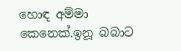හොඳ අම්මා කෙනෙක්.ඉනූ බබාට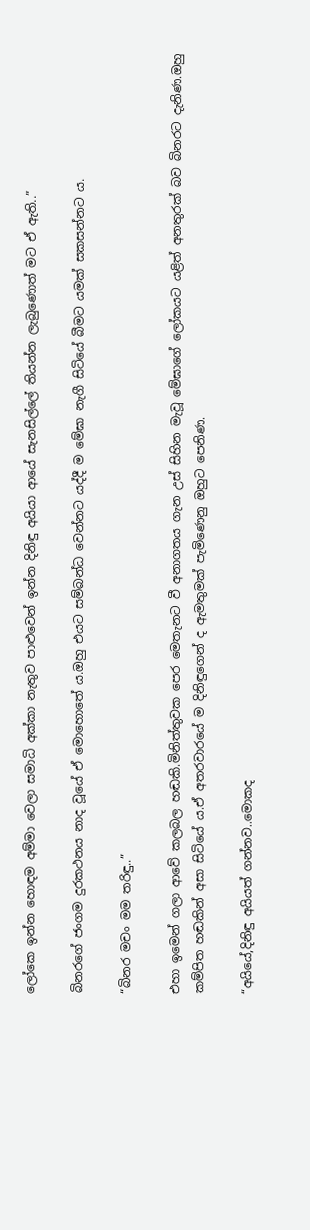ලෝකෙ ඉන්න හොඳම අම්මා වෙලා සමාධි අක්කා නැතුව පාළුවෙන් ඉන්න දිනිඳු අයියා ආයේ සැනසිල්ලේ තියන්න ලැබුණොත් මට ඒ ඇති..”

බිනරගේ ජංගම දුරකථනය නාද වූයේ ඒ මොහොතේ ය.ඔහු එයට සම්බන්ධ වෙන්නට යද්දී ම මේඝා නැගී සිටියේ බීමට යමක් සකසන්නට ය.

“බිනර මචං මම තරිඳු..”

එහා ඉමෙන් ගලා ආවේ කලබල හඬකි.මිනිත්තුවක පෙර මෙතැනට වී අනාගතය ගැන උස් සිහින මැවූ මේඝාගේ ලෝකයට යළිත් අනතුරක් බව බිනරට දැනිණ.ඔහු කම්පිත හඬකින් අසා සිටියේ ය.ඒ අතරවාරයේ ම දිනිඳුගෙන් ද ඇමතුමක් පැමිණෙනු ඔහුට පෙනිණ.

“අයියේ,දිනිඳු අයියත් ගන්නව..මොකද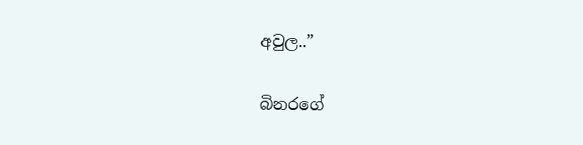අවුල..”

බිනරගේ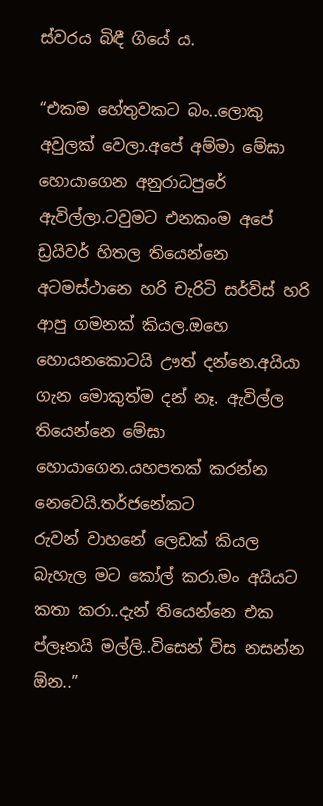ස්වරය බිඳී ගියේ ය.

“එකම හේතුවකට බං..ලොකු අවුලක් වෙලා.අපේ අම්මා මේඝා හොයාගෙන අනුරාධපුරේ ඇවිල්ලා.ටවුමට එනකංම අපේ ඩ්‍රයිවර් හිතල තියෙන්නෙ අටමස්ථානෙ හරි චැරිටි සර්විස් හරි ආපු ගමනක් කියල.ඔහෙ හොයනකොටයි ඌත් දන්නෙ.අයියා ගැන මොකුත්ම දන් නෑ. ඇවිල්ල තියෙන්නෙ මේඝා හොයාගෙන.යහපතක් කරන්න නෙවෙයි.තර්ජනේකට
රුවන් වාහනේ ලෙඩක් කියල බැහැල මට කෝල් කරා.මං අයියට කතා කරා..දැන් තියෙන්නෙ එක ප්ලෑනයි මල්ලි..විසෙන් විස නසන්න ඕන..”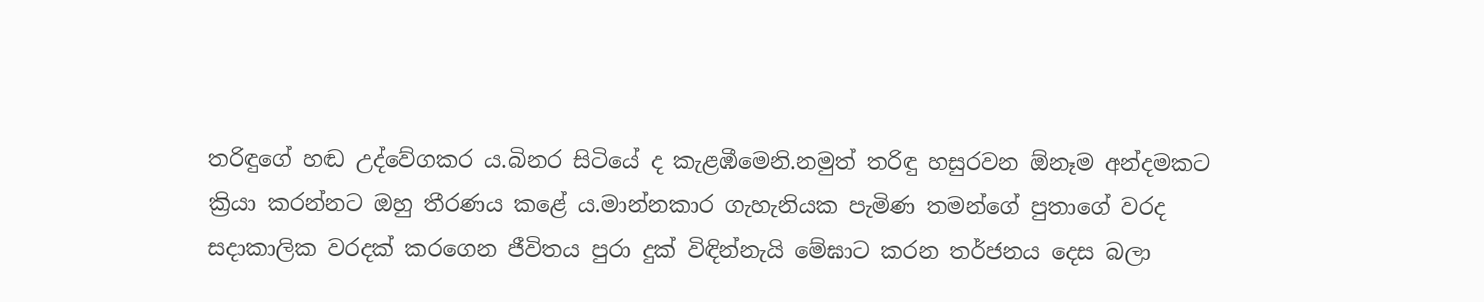තරිඳුගේ හඬ උද්වේගකර ය.බිනර සිටියේ ද කැළඹීමෙනි.නමුත් තරිඳු හසුරවන ඕනෑම අන්දමකට ක්‍රියා කරන්නට ඔහු තීරණය කළේ ය.මාන්නකාර ගැහැනියක පැමිණ තමන්ගේ පුතාගේ වරද සදාකාලික වරදක් කරගෙන ජීවිතය පුරා දුක් විඳින්නැයි මේඝාට කරන තර්ජනය දෙස බලා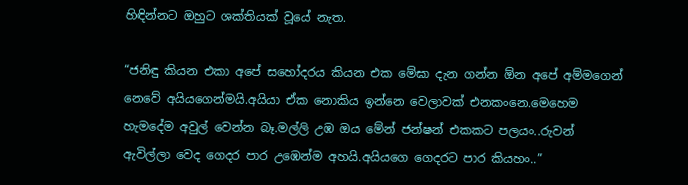හිඳින්නට ඔහුට ශක්තියක් වූයේ නැත.

“ජනිඳු කියන එකා අපේ සහෝදරය කියන එක මේඝා දැන ගන්න ඕන අපේ අම්මගෙන් නෙවේ අයියගෙන්මයි.අයියා ඒක නොකිය ඉන්නෙ වෙලාවක් එනකංනෙ.මෙහෙම හැමදේම අවුල් වෙන්න බෑ.මල්ලි උඹ ඔය මේන් ජන්ෂන් එකකට පලයං..රුවන් ඇවිල්ලා වෙද ගෙදර පාර උඹෙන්ම අහයි.අයියගෙ ගෙදරට පාර කියහං..”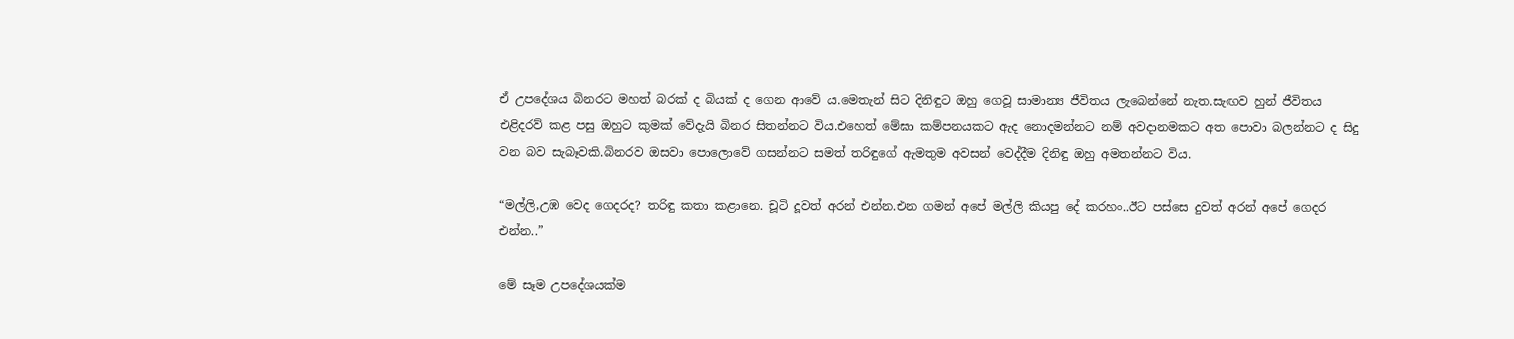ඒ උපදේශය බිනරට මහත් බරක් ද බියක් ද ගෙන ආවේ ය.මෙතැන් සිට දිනිඳුට ඔහු ගෙවූ සාමාන්‍ය ජීවිතය ලැබෙන්නේ නැත.සැඟව හුන් ජීවිතය එළිදරව් කළ පසු ඔහුට කුමක් වේදැයි බිනර සිතන්නට විය.එහෙත් මේඝා කම්පනයකට ඇද නොදමන්නට නම් අවදානමකට අත පොවා බලන්නට ද සිදු වන බව සැබෑවකි.බිනරව ඔසවා පොලොවේ ගසන්නට සමත් තරිඳුගේ ඇමතුම අවසන් වෙද්දීම දිනිඳු ඔහු අමතන්නට විය.

“මල්ලි,උඹ වෙද ගෙදරද? තරිඳු කතා කළානෙ. චූටි දූවත් අරන් එන්න.එන ගමන් අපේ මල්ලි කියපු දේ කරහං..ඊට පස්සෙ දුවත් අරන් අපේ ගෙදර එන්න..”

මේ සෑම උපදේශයක්ම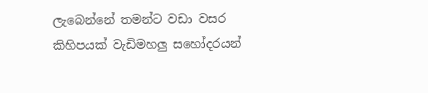ලැබෙන්නේ තමන්ට වඩා වසර කිහිපයක් වැඩිමහලු සහෝදරයන්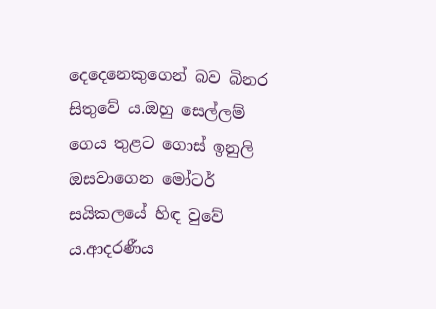දෙදෙනෙකුගෙන් බව බිනර සිතුවේ ය.ඔහු සෙල්ලම් ගෙය තුළට ගොස් ඉනුලි ඔසවාගෙන මෝටර් සයිකලයේ හිඳ වුවේ ය.ආදරණීය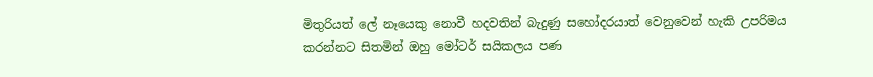මිතුරියත් ලේ නෑයෙකු නොවී හදවතින් බැදුණු සහෝදරයාත් වෙනුවෙන් හැකි උපරිමය කරන්නට සිතමින් ඔහු මෝටර් සයිකලය පණ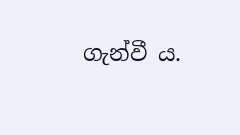ගැන්වී ය.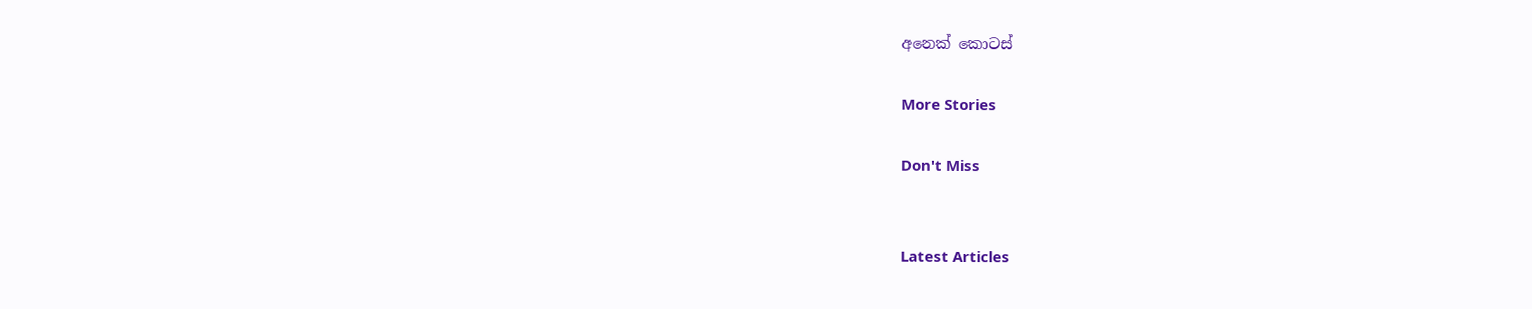අනෙක් කොටස්

More Stories

Don't Miss


Latest Articles